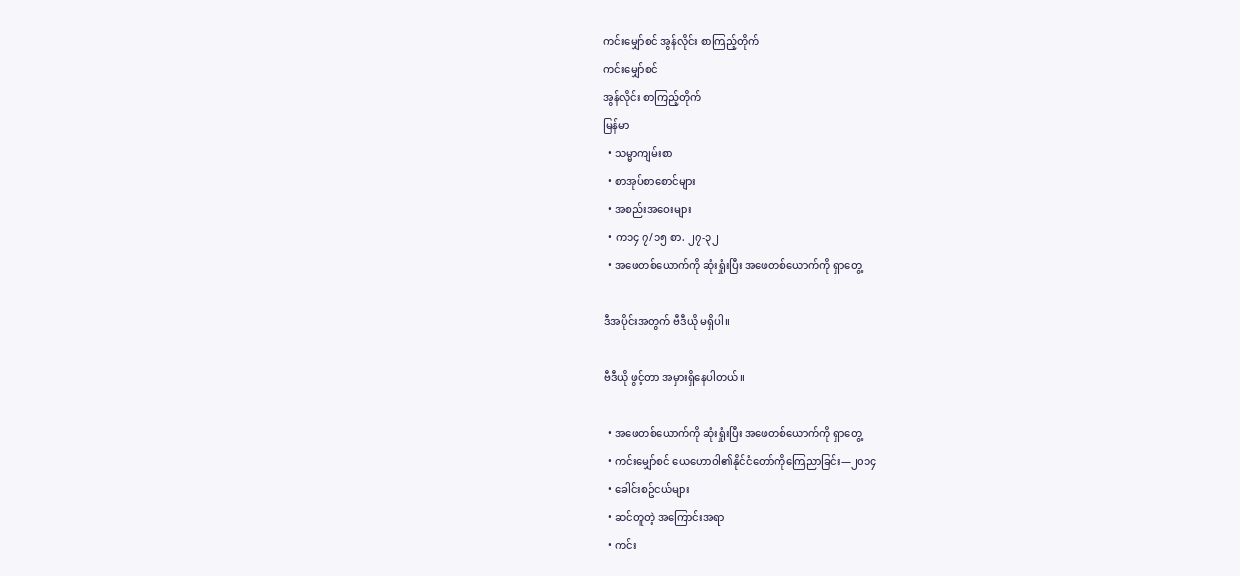ကင်းမျှော်စင် အွန်လိုင်း စာကြည့်တိုက်
ကင်းမျှော်စင်
အွန်လိုင်း စာကြည့်တိုက်
မြန်မာ
  • သမ္မာကျမ်းစာ
  • စာအုပ်စာစောင်များ
  • အစည်းအဝေးများ
  • က၁၄ ၇/၁၅ စာ. ၂၇-၃၂
  • အဖေတစ်ယောက်ကို ဆုံးရှုံးပြီး အဖေတစ်ယောက်ကို ရှာတွေ့

ဒီအပိုင်းအတွက် ဗီဒီယို မရှိပါ။

ဗီဒီယို ဖွင့်တာ အမှားရှိနေပါတယ်။

  • အဖေတစ်ယောက်ကို ဆုံးရှုံးပြီး အဖေတစ်ယောက်ကို ရှာတွေ့
  • ကင်းမျှော်စင် ယေဟောဝါ၏နိုင်ငံတော်ကိုကြေညာခြင်း—၂၀၁၄
  • ခေါင်းစဥ်ငယ်များ
  • ဆင်တူတဲ့ အကြောင်းအရာ
  • ကင်း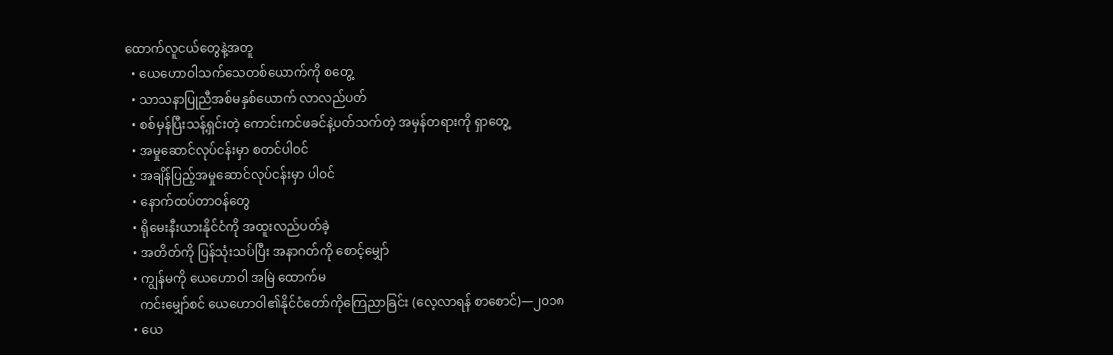ထောက်လူငယ်တွေနဲ့အတူ
  • ယေဟောဝါသက်သေတစ်ယောက်ကို စတွေ့
  • သာသနာပြုညီအစ်မနှစ်ယောက် လာလည်ပတ်
  • စစ်မှန်ပြီးသန့်ရှင်းတဲ့ ကောင်းကင်ဖခင်နဲ့ပတ်သက်တဲ့ အမှန်တရားကို ရှာတွေ့
  • အမှုဆောင်လုပ်ငန်းမှာ စတင်ပါဝင်
  • အချိန်ပြည့်အမှုဆောင်လုပ်ငန်းမှာ ပါဝင်
  • နောက်ထပ်တာဝန်တွေ
  • ရိုမေးနီးယားနိုင်ငံကို အထူးလည်ပတ်ခဲ့
  • အတိတ်ကို ပြန်သုံးသပ်ပြီး အနာဂတ်ကို စောင့်မျှော်
  • ကျွန်မကို ယေဟောဝါ အမြဲ ထောက်မ
    ကင်းမျှော်စင် ယေဟောဝါ၏နိုင်ငံတော်ကိုကြေညာခြင်း (လေ့လာရန် စာစောင်)—၂၀၁၈
  • ယေ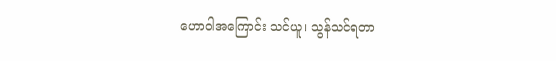ဟောဝါအကြောင်း သင်ယူ၊ သွန်သင်ရတာ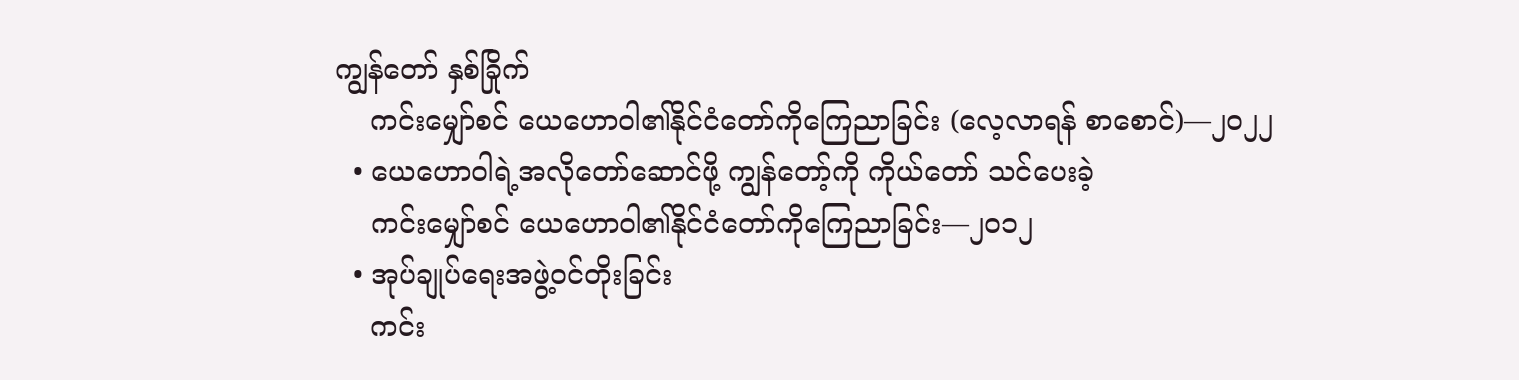ကျွန်တော် နှစ်ခြိုက်
    ကင်းမျှော်စင် ယေဟောဝါ၏နိုင်ငံတော်ကိုကြေညာခြင်း (လေ့လာရန် စာစောင်)—၂၀၂၂
  • ယေဟောဝါရဲ့အလိုတော်ဆောင်ဖို့ ကျွန်တော့်ကို ကိုယ်တော် သင်ပေးခဲ့
    ကင်းမျှော်စင် ယေဟောဝါ၏နိုင်ငံတော်ကိုကြေညာခြင်း—၂၀၁၂
  • အုပ်ချုပ်ရေးအဖွဲ့ဝင်တိုးခြင်း
    ကင်း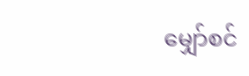မျှော်စင်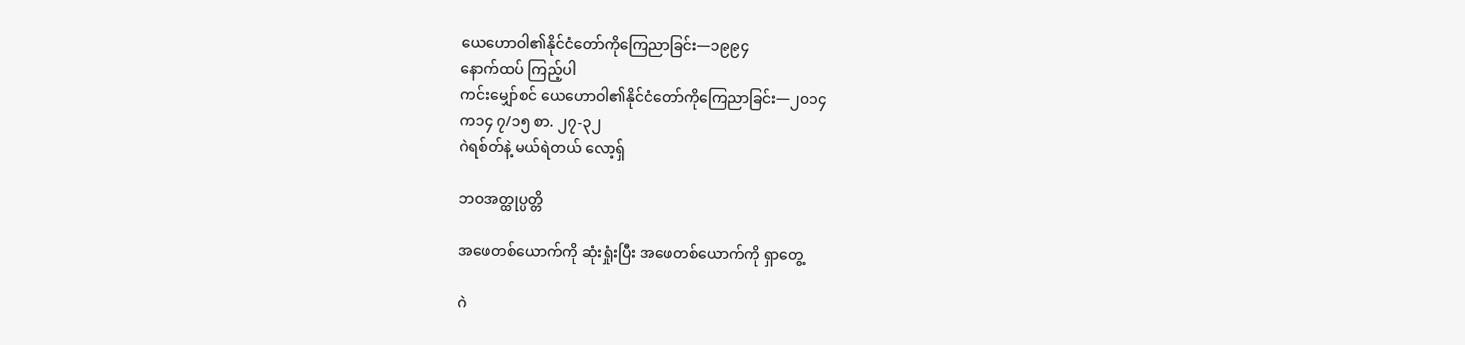ယေဟောဝါ၏နိုင်ငံတော်ကိုကြေညာခြင်း—၁၉၉၄
နောက်ထပ် ကြည့်ပါ
ကင်းမျှော်စင် ယေဟောဝါ၏နိုင်ငံတော်ကိုကြေညာခြင်း—၂၀၁၄
က၁၄ ၇/၁၅ စာ. ၂၇-၃၂
ဂဲရစ်တ်နဲ့ မယ်ရဲတယ် လော့ရှ်

ဘဝအတ္ထုပ္ပတ္တိ

အဖေတစ်ယောက်ကို ဆုံးရှုံးပြီး အဖေတစ်ယောက်ကို ရှာတွေ့

ဂဲ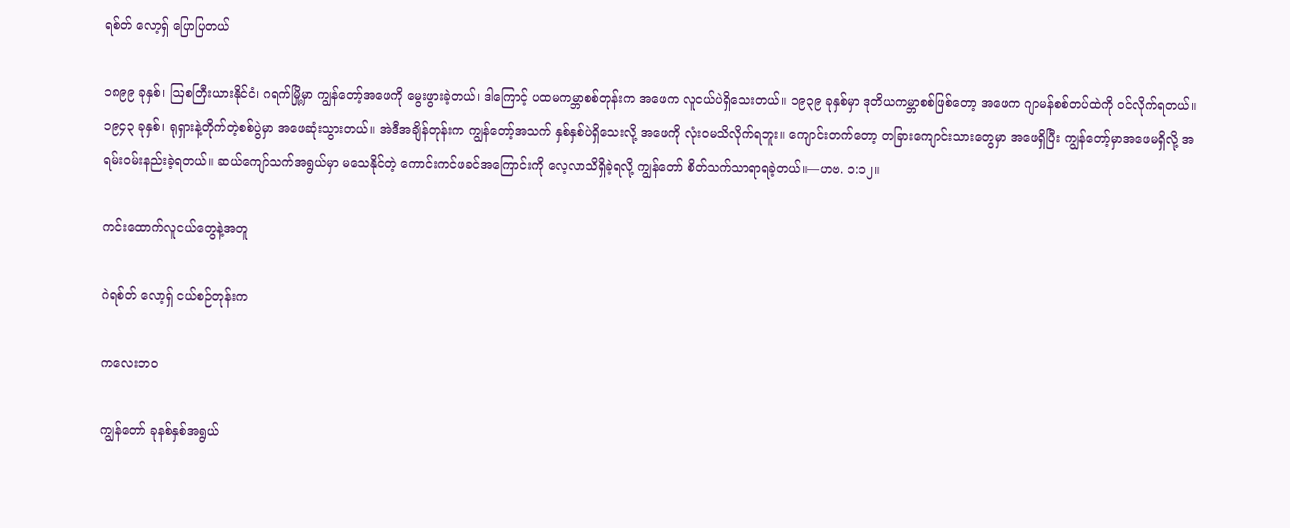ရစ်တ် လော့ရှ် ပြောပြတယ်

၁၈၉၉ ခုနှစ်၊ ဩစတြီးယားနိုင်ငံ၊ ဂရက်မြို့မှာ ကျွန်တော့်အဖေကို မွေးဖွားခဲ့တယ်၊ ဒါကြောင့် ပထမကမ္ဘာစစ်တုန်းက အဖေက လူငယ်ပဲရှိသေးတယ်။ ၁၉၃၉ ခုနှစ်မှာ ဒုတိယကမ္ဘာစစ်ဖြစ်တော့ အဖေက ဂျာမန်စစ်တပ်ထဲကို ဝင်လိုက်ရတယ်။ ၁၉၄၃ ခုနှစ်၊ ရုရှားနဲ့တိုက်တဲ့စစ်ပွဲမှာ အဖေဆုံးသွားတယ်။ အဲဒီအချိန်တုန်းက ကျွန်တော့်အသက် နှစ်နှစ်ပဲရှိသေးလို့ အဖေကို လုံးဝမသိလိုက်ရဘူး။ ကျောင်းတက်တော့ တခြားကျောင်းသားတွေမှာ အဖေရှိပြီး ကျွန်တော့်မှာအဖေမရှိလို့ အရမ်းဝမ်းနည်းခဲ့ရတယ်။ ဆယ်ကျော်သက်အရွယ်မှာ မသေနိုင်တဲ့ ကောင်းကင်ဖခင်အကြောင်းကို လေ့လာသိရှိခဲ့ရလို့ ကျွန်တော် စိတ်သက်သာရာရခဲ့တယ်။—ဟဗ. ၁:၁၂။

ကင်းထောက်လူငယ်တွေနဲ့အတူ

ဂဲရစ်တ် လော့ရှ် ငယ်စဉ်တုန်းက

ကလေးဘဝ

ကျွန်တော် ခုနစ်နှစ်အရွယ်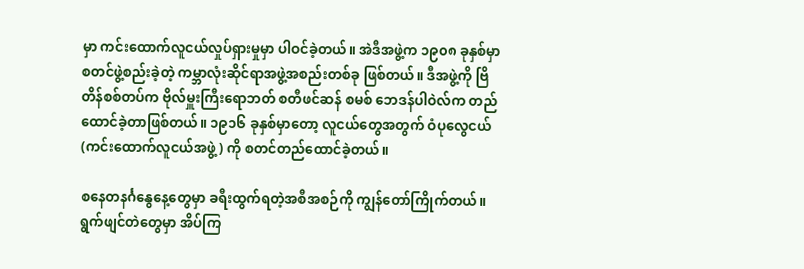မှာ ကင်းထောက်လူငယ်လှုပ်ရှားမှုမှာ ပါဝင်ခဲ့တယ်။ အဲဒီအဖွဲ့က ၁၉၀၈ ခုနှစ်မှာ စတင်ဖွဲ့စည်းခဲ့တဲ့ ကမ္ဘာလုံးဆိုင်ရာအဖွဲ့အစည်းတစ်ခု ဖြစ်တယ်။ ဒီအဖွဲ့ကို ဗြိတိန်စစ်တပ်က ဗိုလ်မှူးကြီးရောဘတ် စတီဖင်ဆန် စမစ် ဘေဒန်ပါဝဲလ်က တည်ထောင်ခဲ့တာဖြစ်တယ်။ ၁၉၁၆ ခုနှစ်မှာတော့ လူငယ်တွေအတွက် ဝံပုလွေငယ် (ကင်းထောက်လူငယ်အဖွဲ့) ကို စတင်တည်ထောင်ခဲ့တယ်။

စနေတနင်္ဂနွေနေ့တွေမှာ ခရီးထွက်ရတဲ့အစီအစဉ်ကို ကျွန်တော်ကြိုက်တယ်။ ရွက်ဖျင်တဲတွေမှာ အိပ်ကြ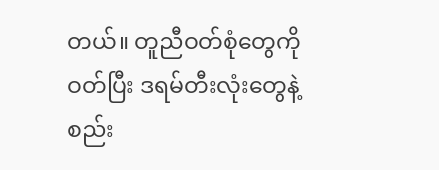တယ်။ တူညီဝတ်စုံတွေကို ဝတ်ပြီး ဒရမ်တီးလုံးတွေနဲ့စည်း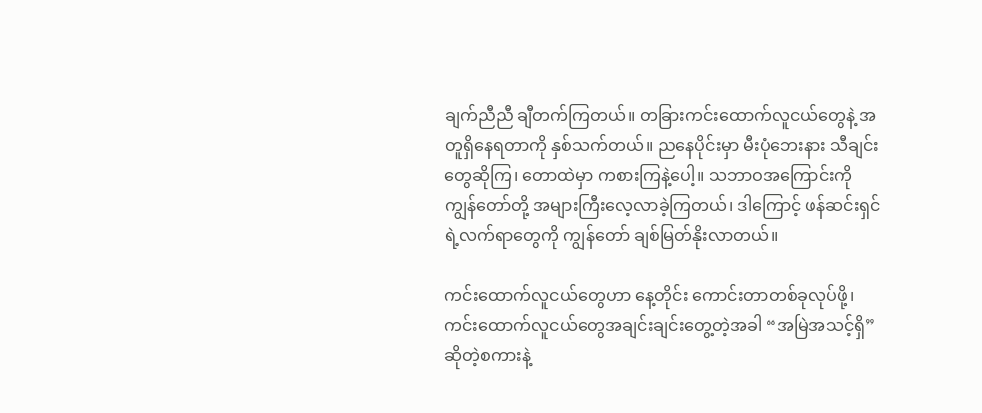ချက်ညီညီ ချီတက်ကြတယ်။ တခြားကင်းထောက်လူငယ်တွေနဲ့ အတူရှိနေရတာကို နှစ်သက်တယ်။ ညနေပိုင်းမှာ မီးပုံဘေးနား သီချင်းတွေဆိုကြ၊ တောထဲမှာ ကစားကြနဲ့ပေါ့။ သဘာဝအကြောင်းကို ကျွန်တော်တို့ အများကြီးလေ့လာခဲ့ကြတယ်၊ ဒါကြောင့် ဖန်ဆင်းရှင်ရဲ့လက်ရာတွေကို ကျွန်တော် ချစ်မြတ်နိုးလာတယ်။

ကင်းထောက်လူငယ်တွေဟာ နေ့တိုင်း ကောင်းတာတစ်ခုလုပ်ဖို့၊ ကင်းထောက်လူငယ်တွေအချင်းချင်းတွေ့တဲ့အခါ “အမြဲအသင့်ရှိ” ဆိုတဲ့စကားနဲ့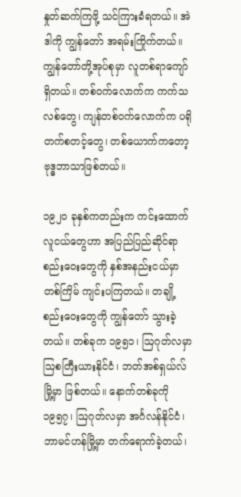နှုတ်ဆက်ကြဖို့ သင်ကြားခံရတယ်။ အဲဒါကို ကျွန်တော် အရမ်းကြိုက်တယ်။ ကျွန်တော်တို့အုပ်စုမှာ လူတစ်ရာကျော်ရှိတယ်။ တစ်ဝက်လောက်က ကက်သလစ်တွေ၊ ကျန်တစ်ဝက်လောက်က ပရိုတက်စတင့်တွေ၊ တစ်ယောက်ကတော့ ဗုဒ္ဓဘာသာဖြစ်တယ်။

၁၉၂၀ ခုနှစ်ကတည်းက ကင်းထောက်လူငယ်တွေဟာ အပြည်ပြည်ဆိုင်ရာစည်းဝေးတွေကို နှစ်အနည်းငယ်မှာတစ်ကြိမ် ကျင်းပကြတယ်။ တချို့စည်းဝေးတွေကို ကျွန်တော် သွားခဲ့တယ်။ တစ်ခုက ၁၉၅၁၊ ဩဂုတ်လမှာ ဩစတြီးယားနိုင်ငံ၊ ဘတ်အစ်ရှယ်လ်မြို့မှာ ဖြစ်တယ်။ နောက်တစ်ခုကို ၁၉၅၇၊ ဩဂုတ်လမှာ အင်္ဂလန်နိုင်ငံ၊ ဘာမင်ဟန်မြို့မှာ တက်ရောက်ခဲ့တယ်၊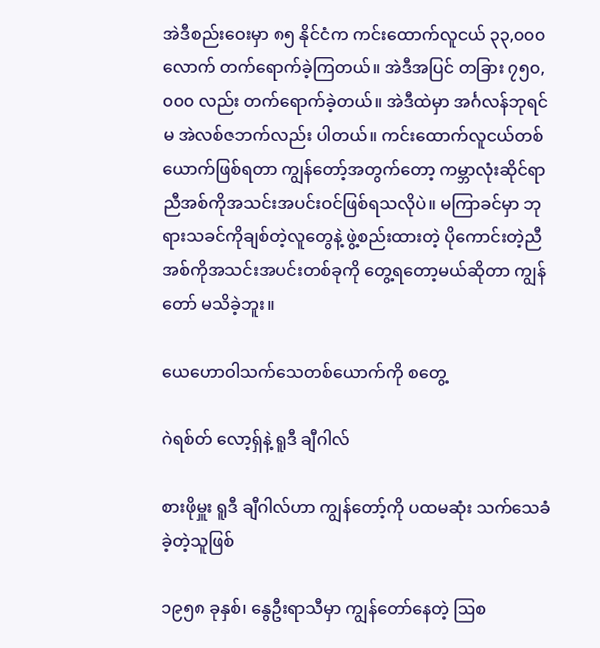အဲဒီစည်းဝေးမှာ ၈၅ နိုင်ငံက ကင်းထောက်လူငယ် ၃၃,၀၀၀ လောက် တက်ရောက်ခဲ့ကြတယ်။ အဲဒီအပြင် တခြား ၇၅၀,၀၀၀ လည်း တက်ရောက်ခဲ့တယ်။ အဲဒီထဲမှာ အင်္ဂလန်ဘုရင်မ အဲလစ်ဇဘက်လည်း ပါတယ်။ ကင်းထောက်လူငယ်တစ်ယောက်ဖြစ်ရတာ ကျွန်တော့်အတွက်တော့ ကမ္ဘာလုံးဆိုင်ရာ ညီအစ်ကိုအသင်းအပင်းဝင်ဖြစ်ရသလိုပဲ။ မကြာခင်မှာ ဘုရားသခင်ကိုချစ်တဲ့လူတွေနဲ့ ဖွဲ့စည်းထားတဲ့ ပိုကောင်းတဲ့ညီအစ်ကိုအသင်းအပင်းတစ်ခုကို တွေ့ရတော့မယ်ဆိုတာ ကျွန်တော် မသိခဲ့ဘူး။

ယေဟောဝါသက်သေတစ်ယောက်ကို စတွေ့

ဂဲရစ်တ် လော့ရှ်နဲ့ ရူဒီ ချီဂါလ်

စားဖိုမှူး ရူဒီ ချီဂါလ်ဟာ ကျွန်တော့်ကို ပထမဆုံး သက်သေခံခဲ့တဲ့သူဖြစ်

၁၉၅၈ ခုနှစ်၊ နွေဦးရာသီမှာ ကျွန်တော်နေတဲ့ ဩစ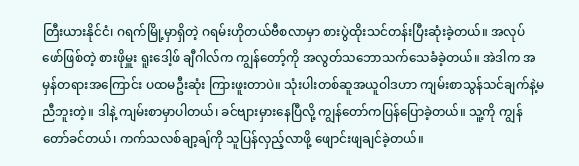တြီးယားနိုင်ငံ၊ ဂရက်မြို့မှာရှိတဲ့ ဂရမ်းဟိုတယ်ဗီစလာမှာ စားပွဲထိုးသင်တန်းပြီးဆုံးခဲ့တယ်။ အလုပ်ဖော်ဖြစ်တဲ့ စားဖိုမှူး ရူးဒေါ့ဖ် ချီဂါလ်က ကျွန်တော့်ကို အလွတ်သဘောသက်သေခံခဲ့တယ်။ အဲဒါက အမှန်တရားအကြောင်း ပထမဦးဆုံး ကြားဖူးတာပဲ။ သုံးပါးတစ်ဆူအယူဝါဒဟာ ကျမ်းစာသွန်သင်ချက်နဲ့မညီဘူးတဲ့။ ဒါနဲ့ ကျမ်းစာမှာပါတယ်၊ ခင်ဗျားမှားနေပြီလို့ ကျွန်တော်ကပြန်ပြောခဲ့တယ်။ သူ့ကို ကျွန်တော်ခင်တယ်၊ ကက်သလစ်ချာ့ချ်ကို သူပြန်လှည့်လာဖို့ ဖျောင်းဖျချင်ခဲ့တယ်။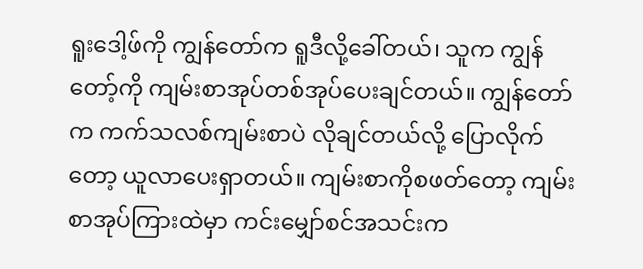ရူးဒေါ့ဖ်ကို ကျွန်တော်က ရူဒီလို့ခေါ်တယ်၊ သူက ကျွန်တော့်ကို ကျမ်းစာအုပ်တစ်အုပ်ပေးချင်တယ်။ ကျွန်တော်က ကက်သလစ်ကျမ်းစာပဲ လိုချင်တယ်လို့ ပြောလိုက်တော့ ယူလာပေးရှာတယ်။ ကျမ်းစာကိုစဖတ်တော့ ကျမ်းစာအုပ်ကြားထဲမှာ ကင်းမျှော်စင်အသင်းက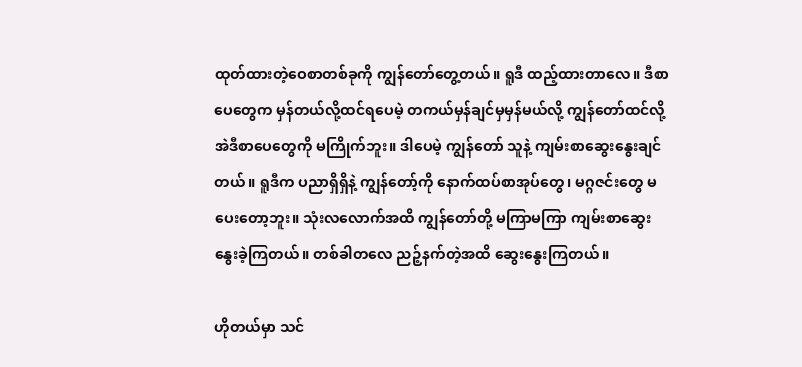ထုတ်ထားတဲ့ဝေစာတစ်ခုကို ကျွန်တော်တွေ့တယ်။ ရူဒီ ထည့်ထားတာလေ။ ဒီစာပေတွေက မှန်တယ်လို့ထင်ရပေမဲ့ တကယ်မှန်ချင်မှမှန်မယ်လို့ ကျွန်တော်ထင်လို့ အဲဒီစာပေတွေကို မကြိုက်ဘူး။ ဒါပေမဲ့ ကျွန်တော် သူနဲ့ ကျမ်းစာဆွေးနွေးချင်တယ်။ ရူဒီက ပညာရှိရှိနဲ့ ကျွန်တော့်ကို နောက်ထပ်စာအုပ်တွေ၊ မဂ္ဂဇင်းတွေ မပေးတော့ဘူး။ သုံးလလောက်အထိ ကျွန်တော်တို့ မကြာမကြာ ကျမ်းစာဆွေးနွေးခဲ့ကြတယ်။ တစ်ခါတလေ ညဉ့်နက်တဲ့အထိ ဆွေးနွေးကြတယ်။

ဟိုတယ်မှာ သင်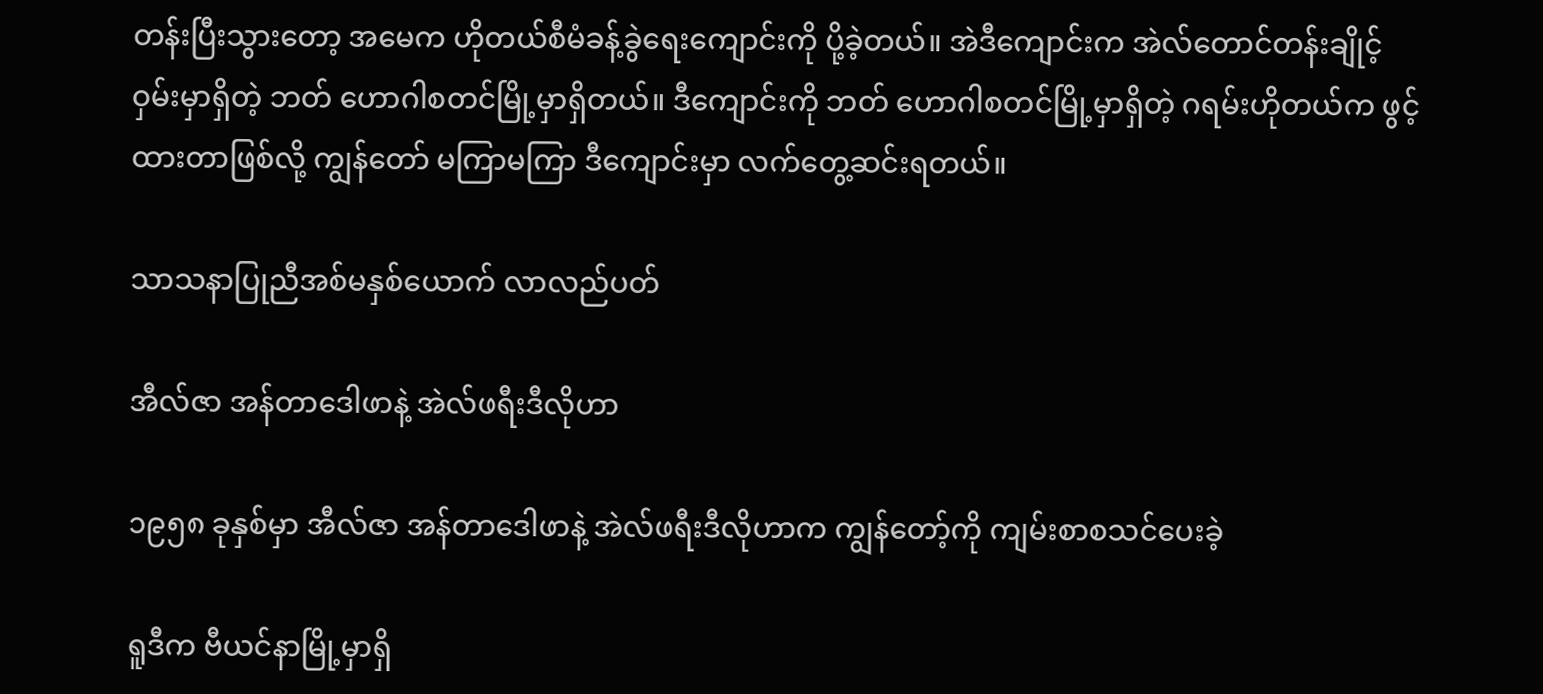တန်းပြီးသွားတော့ အမေက ဟိုတယ်စီမံခန့်ခွဲရေးကျောင်းကို ပို့ခဲ့တယ်။ အဲဒီကျောင်းက အဲလ်တောင်တန်းချိုင့်ဝှမ်းမှာရှိတဲ့ ဘတ် ဟောဂါစတင်မြို့မှာရှိတယ်။ ဒီကျောင်းကို ဘတ် ဟောဂါစတင်မြို့မှာရှိတဲ့ ဂရမ်းဟိုတယ်က ဖွင့်ထားတာဖြစ်လို့ ကျွန်တော် မကြာမကြာ ဒီကျောင်းမှာ လက်တွေ့ဆင်းရတယ်။

သာသနာပြုညီအစ်မနှစ်ယောက် လာလည်ပတ်

အီလ်ဇာ အန်တာဒေါဖာနဲ့ အဲလ်ဖရီးဒီလိုဟာ

၁၉၅၈ ခုနှစ်မှာ အီလ်ဇာ အန်တာဒေါဖာနဲ့ အဲလ်ဖရီးဒီလိုဟာက ကျွန်တော့်ကို ကျမ်းစာစသင်ပေးခဲ့

ရူဒီက ဗီယင်နာမြို့မှာရှိ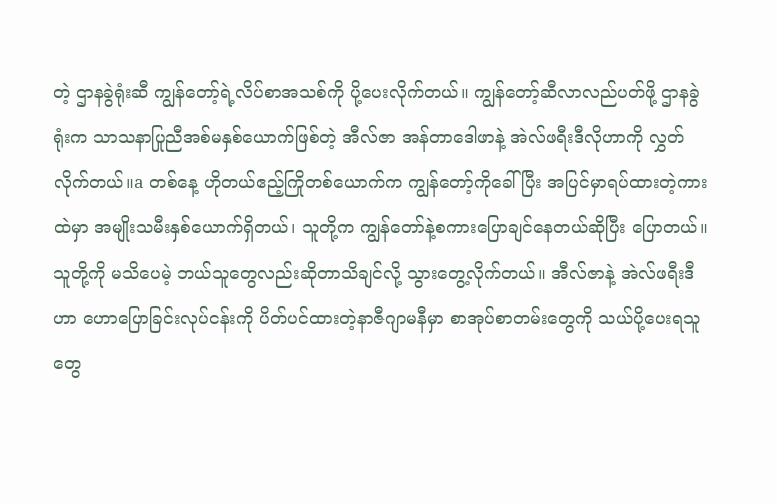တဲ့ ဌာနခွဲရုံးဆီ ကျွန်တော့်ရဲ့လိပ်စာအသစ်ကို ပို့ပေးလိုက်တယ်။ ကျွန်တော့်ဆီလာလည်ပတ်ဖို့ ဌာနခွဲရုံးက သာသနာပြုညီအစ်မနှစ်ယောက်ဖြစ်တဲ့ အီလ်ဇာ အန်တာဒေါဖာနဲ့ အဲလ်ဖရီးဒီလိုဟာကို လွှတ်လိုက်တယ်။a တစ်နေ့ ဟိုတယ်ဧည့်ကြိုတစ်ယောက်က ကျွန်တော့်ကိုခေါ်ပြီး အပြင်မှာရပ်ထားတဲ့ကားထဲမှာ အမျိုးသမီးနှစ်ယောက်ရှိတယ်၊ သူတို့က ကျွန်တော်နဲ့စကားပြောချင်နေတယ်ဆိုပြီး ပြောတယ်။ သူတို့ကို မသိပေမဲ့ ဘယ်သူတွေလည်းဆိုတာသိချင်လို့ သွားတွေ့လိုက်တယ်။ အီလ်ဇာနဲ့ အဲလ်ဖရီးဒီဟာ ဟောပြောခြင်းလုပ်ငန်းကို ပိတ်ပင်ထားတဲ့နာဇီဂျာမနီမှာ စာအုပ်စာတမ်းတွေကို သယ်ပို့ပေးရသူတွေ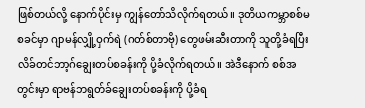ဖြစ်တယ်လို့ နောက်ပိုင်းမှ ကျွန်တော်သိလိုက်ရတယ်။ ဒုတိယကမ္ဘာစစ်မစခင်မှာ ဂျာမန်လျှို့ဝှက်ရဲ (ဂတ်စ်တာဗို) တွေဖမ်းဆီးတာကို သူတို့ခံရပြီး လိခ်တင်ဘာ့ဂ်ချွေးတပ်စခန်းကို ပို့ခံလိုက်ရတယ်။ အဲဒီနောက် စစ်အတွင်းမှာ ရာဗန်ဘရွတ်ခ်ချွေးတပ်စခန်းကို ပို့ခံရ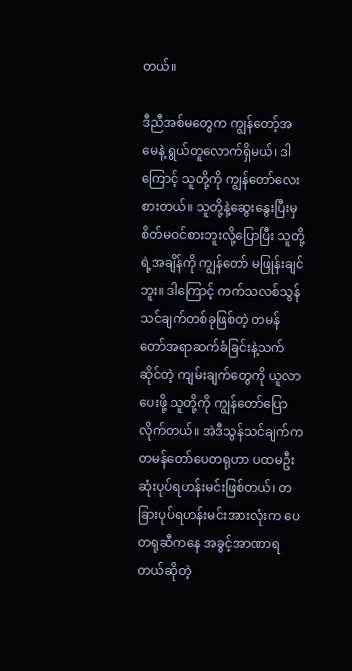တယ်။

ဒီညီအစ်မတွေက ကျွန်တော့်အမေနဲ့ ရွယ်တူလောက်ရှိမယ်၊ ဒါကြောင့် သူတို့ကို ကျွန်တော်လေးစားတယ်။ သူတို့နဲ့ဆွေးနွေးပြီးမှ စိတ်မဝင်စားဘူးလို့ပြောပြီး သူတို့ရဲ့အချိန်ကို ကျွန်တော် မဖြုန်းချင်ဘူး။ ဒါကြောင့် ကက်သလစ်သွန်သင်ချက်တစ်ခုဖြစ်တဲ့ တမန်တော်အရာဆက်ခံခြင်းနဲ့သက်ဆိုင်တဲ့ ကျမ်းချက်တွေကို ယူလာပေးဖို့ သူတို့ကို ကျွန်တော်ပြောလိုက်တယ်။ အဲဒီသွန်သင်ချက်က တမန်တော်ပေတရုဟာ ပထမဦးဆုံးပုပ်ရဟန်းမင်းဖြစ်တယ်၊ တခြားပုပ်ရဟန်းမင်းအားလုံးက ပေတရုဆီကနေ အခွင့်အာဏာရတယ်ဆိုတဲ့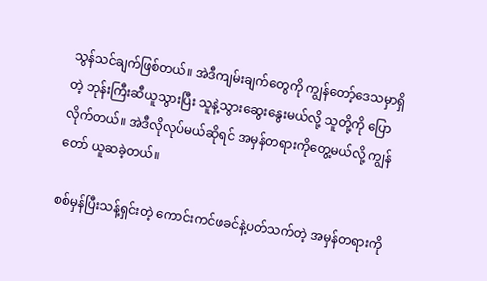သွန်သင်ချက်ဖြစ်တယ်။ အဲဒီကျမ်းချက်တွေကို ကျွန်တော့်ဒေသမှာရှိတဲ့ ဘုန်းကြီးဆီယူသွားပြီး သူနဲ့သွားဆွေးနွေးမယ်လို့ သူတို့ကို ပြောလိုက်တယ်။ အဲဒီလိုလုပ်မယ်ဆိုရင် အမှန်တရားကိုတွေ့မယ်လို့ ကျွန်တော် ယူဆခဲ့တယ်။

စစ်မှန်ပြီးသန့်ရှင်းတဲ့ ကောင်းကင်ဖခင်နဲ့ပတ်သက်တဲ့ အမှန်တရားကို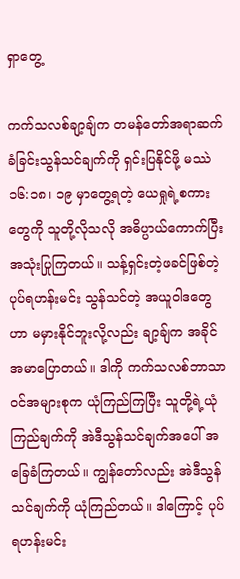ရှာတွေ့

ကက်သလစ်ချာ့ချ်က တမန်တော်အရာဆက်ခံခြင်းသွန်သင်ချက်ကို ရှင်းပြနိုင်ဖို့ မဿဲ ၁၆:၁၈၊ ၁၉ မှာတွေ့ရတဲ့ ယေရှုရဲ့စကားတွေကို သူတို့လိုသလို အဓိပ္ပာယ်ကောက်ပြီး အသုံးပြုကြတယ်။ သန့်ရှင်းတဲ့ဖခင်ဖြစ်တဲ့ပုပ်ရဟန်းမင်း သွန်သင်တဲ့ အယူဝါဒတွေဟာ မမှားနိုင်ဘူးလို့လည်း ချာ့ချ်က အခိုင်အမာပြောတယ်။ ဒါကို ကက်သလစ်ဘာသာဝင်အများစုက ယုံကြည်ကြပြီး သူတို့ရဲ့ယုံကြည်ချက်ကို အဲဒီသွန်သင်ချက်အပေါ် အခြေခံကြတယ်။ ကျွန်တော်လည်း အဲဒီသွန်သင်ချက်ကို ယုံကြည်တယ်။ ဒါကြောင့် ပုပ်ရဟန်းမင်း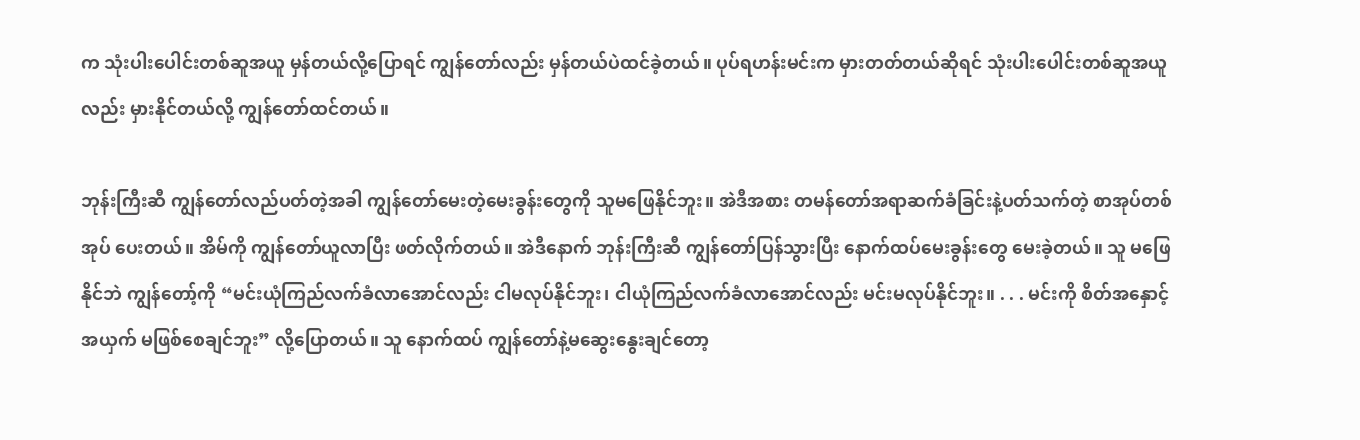က သုံးပါးပေါင်းတစ်ဆူအယူ မှန်တယ်လို့ပြောရင် ကျွန်တော်လည်း မှန်တယ်ပဲထင်ခဲ့တယ်။ ပုပ်ရဟန်းမင်းက မှားတတ်တယ်ဆိုရင် သုံးပါးပေါင်းတစ်ဆူအယူလည်း မှားနိုင်တယ်လို့ ကျွန်တော်ထင်တယ်။

ဘုန်းကြီးဆီ ကျွန်တော်လည်ပတ်တဲ့အခါ ကျွန်တော်မေးတဲ့မေးခွန်းတွေကို သူမဖြေနိုင်ဘူး။ အဲဒီအစား တမန်တော်အရာဆက်ခံခြင်းနဲ့ပတ်သက်တဲ့ စာအုပ်တစ်အုပ် ပေးတယ်။ အိမ်ကို ကျွန်တော်ယူလာပြီး ဖတ်လိုက်တယ်။ အဲဒီနောက် ဘုန်းကြီးဆီ ကျွန်တော်ပြန်သွားပြီး နောက်ထပ်မေးခွန်းတွေ မေးခဲ့တယ်။ သူ မဖြေနိုင်ဘဲ ကျွန်တော့်ကို “မင်းယုံကြည်လက်ခံလာအောင်လည်း ငါမလုပ်နိုင်ဘူး၊ ငါယုံကြည်လက်ခံလာအောင်လည်း မင်းမလုပ်နိုင်ဘူး။ . . . မင်းကို စိတ်အနှောင့်အယှက် မဖြစ်စေချင်ဘူး” လို့ပြောတယ်။ သူ နောက်ထပ် ကျွန်တော်နဲ့မဆွေးနွေးချင်တော့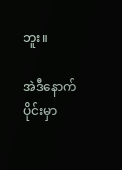ဘူး။

အဲဒီနောက်ပိုင်းမှာ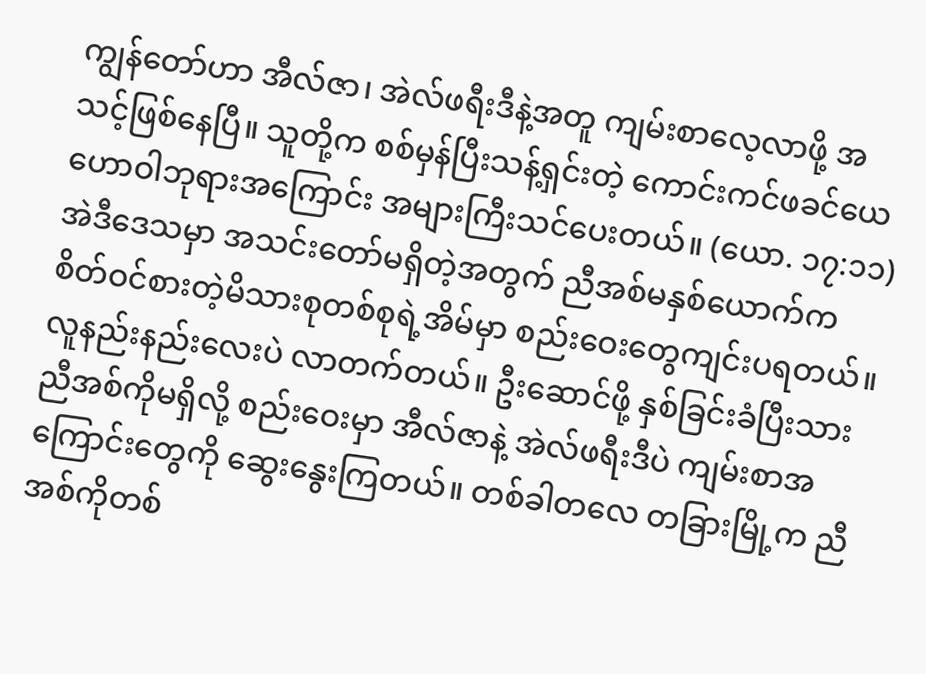ကျွန်တော်ဟာ အီလ်ဇာ၊ အဲလ်ဖရီးဒီနဲ့အတူ ကျမ်းစာလေ့လာဖို့ အသင့်ဖြစ်နေပြီ။ သူတို့က စစ်မှန်ပြီးသန့်ရှင်းတဲ့ ကောင်းကင်ဖခင်ယေဟောဝါဘုရားအကြောင်း အများကြီးသင်ပေးတယ်။ (ယော. ၁၇:၁၁) အဲဒီဒေသမှာ အသင်းတော်မရှိတဲ့အတွက် ညီအစ်မနှစ်ယောက်က စိတ်ဝင်စားတဲ့မိသားစုတစ်စုရဲ့အိမ်မှာ စည်းဝေးတွေကျင်းပရတယ်။ လူနည်းနည်းလေးပဲ လာတက်တယ်။ ဦးဆောင်ဖို့ နှစ်ခြင်းခံပြီးသားညီအစ်ကိုမရှိလို့ စည်းဝေးမှာ အီလ်ဇာနဲ့ အဲလ်ဖရီးဒီပဲ ကျမ်းစာအကြောင်းတွေကို ဆွေးနွေးကြတယ်။ တစ်ခါတလေ တခြားမြို့က ညီအစ်ကိုတစ်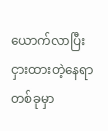ယောက်လာပြီး ငှားထားတဲ့နေရာတစ်ခုမှာ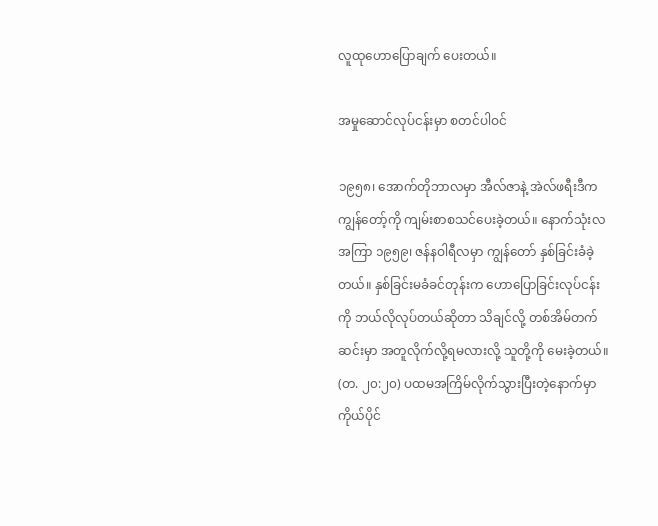လူထုဟောပြောချက် ပေးတယ်။

အမှုဆောင်လုပ်ငန်းမှာ စတင်ပါဝင်

၁၉၅၈၊ အောက်တိုဘာလမှာ အီလ်ဇာနဲ့ အဲလ်ဖရီးဒီက ကျွန်တော့်ကို ကျမ်းစာစသင်ပေးခဲ့တယ်။ နောက်သုံးလအကြာ ၁၉၅၉၊ ဇန်နဝါရီလမှာ ကျွန်တော် နှစ်ခြင်းခံခဲ့တယ်။ နှစ်ခြင်းမခံခင်တုန်းက ဟောပြောခြင်းလုပ်ငန်းကို ဘယ်လိုလုပ်တယ်ဆိုတာ သိချင်လို့ တစ်အိမ်တက်ဆင်းမှာ အတူလိုက်လို့ရမလားလို့ သူတို့ကို မေးခဲ့တယ်။ (တ. ၂၀:၂၀) ပထမအကြိမ်လိုက်သွားပြီးတဲ့နောက်မှာ ကိုယ်ပိုင်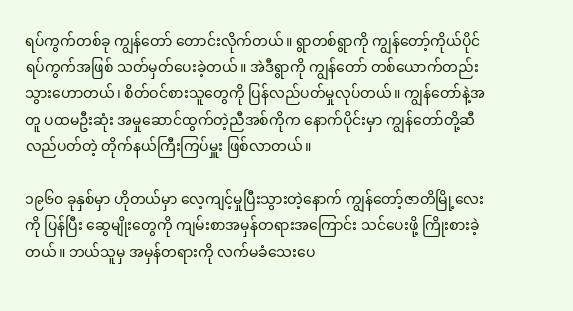ရပ်ကွက်တစ်ခု ကျွန်တော် တောင်းလိုက်တယ်။ ရွာတစ်ရွာကို ကျွန်တော့်ကိုယ်ပိုင်ရပ်ကွက်အဖြစ် သတ်မှတ်ပေးခဲ့တယ်။ အဲဒီရွာကို ကျွန်တော် တစ်ယောက်တည်း သွားဟောတယ်၊ စိတ်ဝင်စားသူတွေကို ပြန်လည်ပတ်မှုလုပ်တယ်။ ကျွန်တော်နဲ့အတူ ပထမဦးဆုံး အမှုဆောင်ထွက်တဲ့ညီအစ်ကိုက နောက်ပိုင်းမှာ ကျွန်တော်တို့ဆီလည်ပတ်တဲ့ တိုက်နယ်ကြီးကြပ်မှူး ဖြစ်လာတယ်။

၁၉၆၀ ခုနှစ်မှာ ဟိုတယ်မှာ လေ့ကျင့်မှုပြီးသွားတဲ့နောက် ကျွန်တော့်ဇာတိမြို့လေးကို ပြန်ပြီး ဆွေမျိုးတွေကို ကျမ်းစာအမှန်တရားအကြောင်း သင်ပေးဖို့ ကြိုးစားခဲ့တယ်။ ဘယ်သူမှ အမှန်တရားကို လက်မခံသေးပေ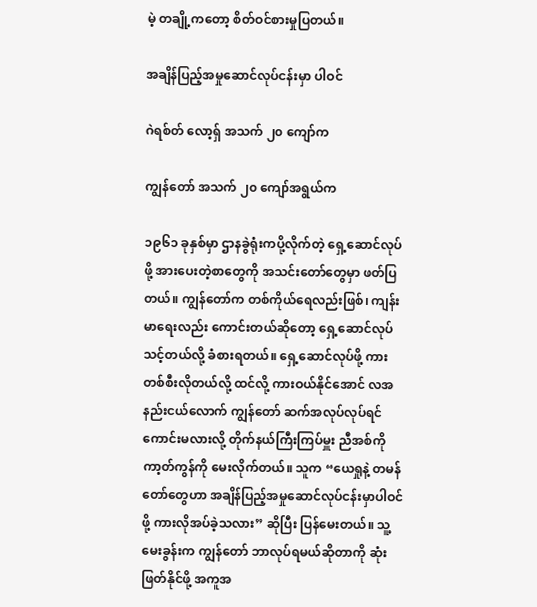မဲ့ တချို့ကတော့ စိတ်ဝင်စားမှုပြတယ်။

အချိန်ပြည့်အမှုဆောင်လုပ်ငန်းမှာ ပါဝင်

ဂဲရစ်တ် လော့ရှ် အသက် ၂၀ ကျော်က

ကျွန်တော် အသက် ၂၀ ကျော်အရွယ်က

၁၉၆၁ ခုနှစ်မှာ ဌာနခွဲရုံးကပို့လိုက်တဲ့ ရှေ့ဆောင်လုပ်ဖို့ အားပေးတဲ့စာတွေကို အသင်းတော်တွေမှာ ဖတ်ပြတယ်။ ကျွန်တော်က တစ်ကိုယ်ရေလည်းဖြစ်၊ ကျန်းမာရေးလည်း ကောင်းတယ်ဆိုတော့ ရှေ့ဆောင်လုပ်သင့်တယ်လို့ ခံစားရတယ်။ ရှေ့ဆောင်လုပ်ဖို့ ကားတစ်စီးလိုတယ်လို့ ထင်လို့ ကားဝယ်နိုင်အောင် လအနည်းငယ်လောက် ကျွန်တော် ဆက်အလုပ်လုပ်ရင်ကောင်းမလားလို့ တိုက်နယ်ကြီးကြပ်မှူး ညီအစ်ကို ကာ့တ်ကွန်ကို မေးလိုက်တယ်။ သူက “ယေရှုနဲ့ တမန်တော်တွေဟာ အချိန်ပြည့်အမှုဆောင်လုပ်ငန်းမှာပါဝင်ဖို့ ကားလိုအပ်ခဲ့သလား” ဆိုပြီး ပြန်မေးတယ်။ သူ့မေးခွန်းက ကျွန်တော် ဘာလုပ်ရမယ်ဆိုတာကို ဆုံးဖြတ်နိုင်ဖို့ အကူအ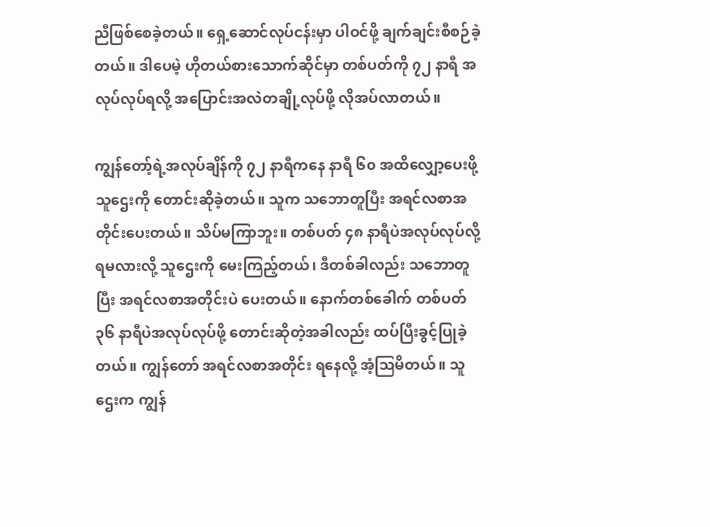ညီဖြစ်စေခဲ့တယ်။ ရှေ့ဆောင်လုပ်ငန်းမှာ ပါဝင်ဖို့ ချက်ချင်းစီစဉ်ခဲ့တယ်။ ဒါပေမဲ့ ဟိုတယ်စားသောက်ဆိုင်မှာ တစ်ပတ်ကို ၇၂ နာရီ အလုပ်လုပ်ရလို့ အပြောင်းအလဲတချို့လုပ်ဖို့ လိုအပ်လာတယ်။

ကျွန်တော့်ရဲ့အလုပ်ချိန်ကို ၇၂ နာရီကနေ နာရီ ၆၀ အထိလျှော့ပေးဖို့ သူဌေးကို တောင်းဆိုခဲ့တယ်။ သူက သဘောတူပြီး အရင်လစာအတိုင်းပေးတယ်။ သိပ်မကြာဘူး။ တစ်ပတ် ၄၈ နာရီပဲအလုပ်လုပ်လို့ ရမလားလို့ သူဌေးကို မေးကြည့်တယ်၊ ဒီတစ်ခါလည်း သဘောတူပြီး အရင်လစာအတိုင်းပဲ ပေးတယ်။ နောက်တစ်ခေါက် တစ်ပတ် ၃၆ နာရီပဲအလုပ်လုပ်ဖို့ တောင်းဆိုတဲ့အခါလည်း ထပ်ပြီးခွင့်ပြုခဲ့တယ်။ ကျွန်တော် အရင်လစာအတိုင်း ရနေလို့ အံ့ဩမိတယ်။ သူဌေးက ကျွန်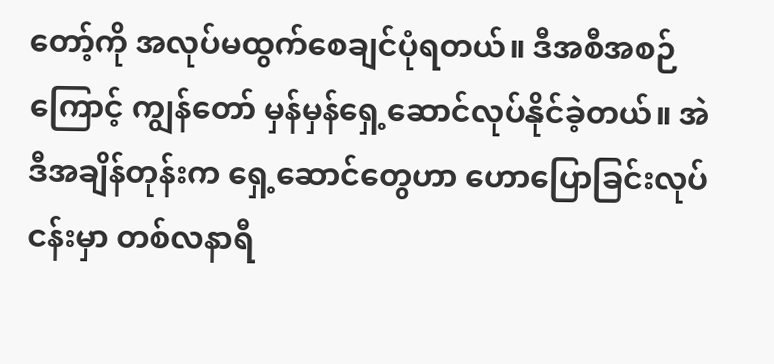တော့်ကို အလုပ်မထွက်စေချင်ပုံရတယ်။ ဒီအစီအစဉ်ကြောင့် ကျွန်တော် မှန်မှန်ရှေ့ဆောင်လုပ်နိုင်ခဲ့တယ်။ အဲဒီအချိန်တုန်းက ရှေ့ဆောင်တွေဟာ ဟောပြောခြင်းလုပ်ငန်းမှာ တစ်လနာရီ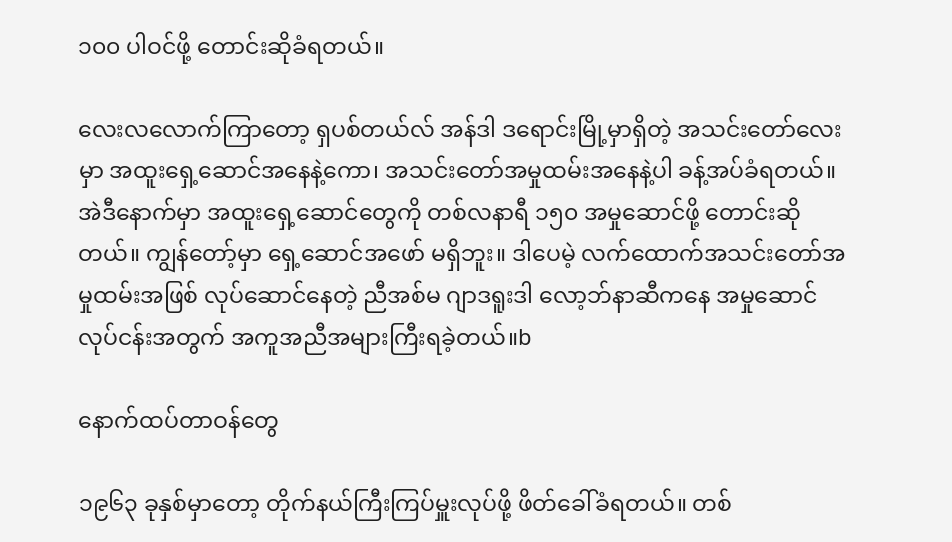၁၀၀ ပါဝင်ဖို့ တောင်းဆိုခံရတယ်။

လေးလလောက်ကြာတော့ ရှပစ်တယ်လ် အန်ဒါ ဒရောင်းမြို့မှာရှိတဲ့ အသင်းတော်လေးမှာ အထူးရှေ့ဆောင်အနေနဲ့ကော၊ အသင်းတော်အမှုထမ်းအနေနဲ့ပါ ခန့်အပ်ခံရတယ်။ အဲဒီနောက်မှာ အထူးရှေ့ဆောင်တွေကို တစ်လနာရီ ၁၅၀ အမှုဆောင်ဖို့ တောင်းဆိုတယ်။ ကျွန်တော့်မှာ ရှေ့ဆောင်အဖော် မရှိဘူး။ ဒါပေမဲ့ လက်ထောက်အသင်းတော်အမှုထမ်းအဖြစ် လုပ်ဆောင်နေတဲ့ ညီအစ်မ ဂျာဒရူးဒါ လော့ဘ်နာဆီကနေ အမှုဆောင်လုပ်ငန်းအတွက် အကူအညီအများကြီးရခဲ့တယ်။b

နောက်ထပ်တာဝန်တွေ

၁၉၆၃ ခုနှစ်မှာတော့ တိုက်နယ်ကြီးကြပ်မှူးလုပ်ဖို့ ဖိတ်ခေါ်ခံရတယ်။ တစ်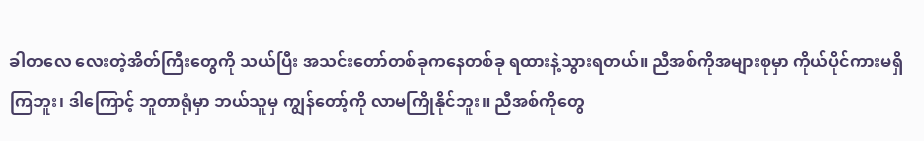ခါတလေ လေးတဲ့အိတ်ကြီးတွေကို သယ်ပြီး အသင်းတော်တစ်ခုကနေတစ်ခု ရထားနဲ့သွားရတယ်။ ညီအစ်ကိုအများစုမှာ ကိုယ်ပိုင်ကားမရှိကြဘူး၊ ဒါကြောင့် ဘူတာရုံမှာ ဘယ်သူမှ ကျွန်တော့်ကို လာမကြိုနိုင်ဘူး။ ညီအစ်ကိုတွေ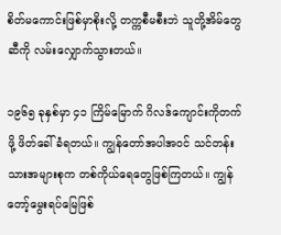စိတ်မကောင်းဖြစ်မှာစိုးလို့ တက္ကစီမစီးဘဲ သူတို့အိမ်တွေဆီကို လမ်းလျှောက်သွားတယ်။

၁၉၆၅ ခုနှစ်မှာ ၄၁ ကြိမ်မြောက် ဂိလဒ်ကျောင်းကိုတက်ဖို့ ဖိတ်ခေါ်ခံရတယ်။ ကျွန်တော်အပါအဝင် သင်တန်းသားအများစုက တစ်ကိုယ်ရေတွေဖြစ်ကြတယ်။ ကျွန်တော့်မွေးရပ်မြေဖြစ်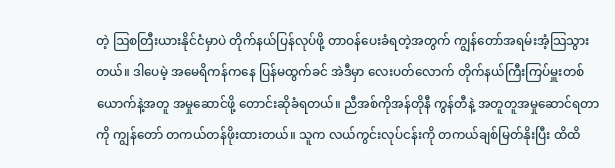တဲ့ ဩစတြီးယားနိုင်ငံမှာပဲ တိုက်နယ်ပြန်လုပ်ဖို့ တာဝန်ပေးခံရတဲ့အတွက် ကျွန်တော်အရမ်းအံ့သြသွားတယ်။ ဒါပေမဲ့ အမေရိကန်ကနေ ပြန်မထွက်ခင် အဲဒီမှာ လေးပတ်လောက် တိုက်နယ်ကြီးကြပ်မှူးတစ်ယောက်နဲ့အတူ အမှုဆောင်ဖို့ တောင်းဆိုခံရတယ်။ ညီအစ်ကိုအန်တိုနီ ကွန်တီနဲ့ အတူတူအမှုဆောင်ရတာကို ကျွန်တော် တကယ်တန်ဖိုးထားတယ်။ သူက လယ်ကွင်းလုပ်ငန်းကို တကယ်ချစ်မြတ်နိုးပြီး ထိထိ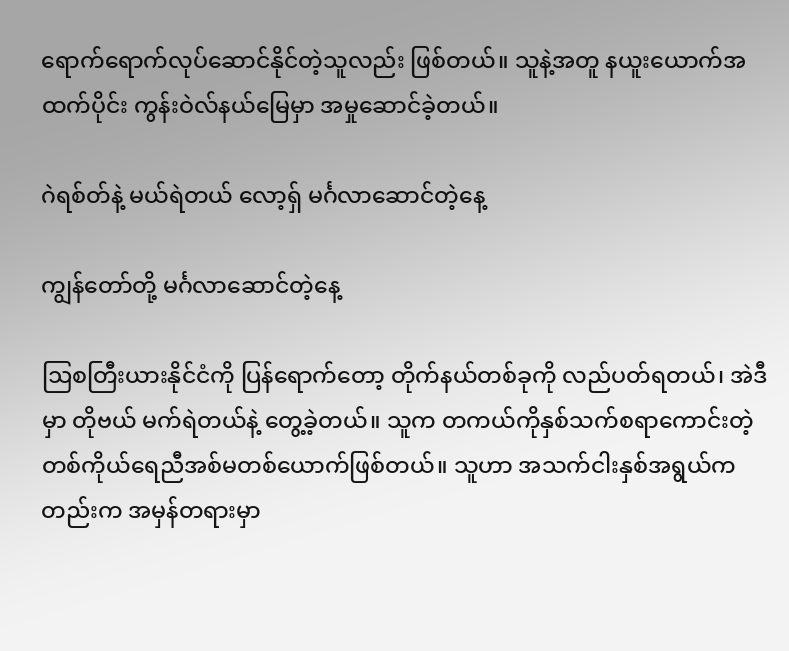ရောက်ရောက်လုပ်ဆောင်နိုင်တဲ့သူလည်း ဖြစ်တယ်။ သူနဲ့အတူ နယူးယောက်အထက်ပိုင်း ကွန်းဝဲလ်နယ်မြေမှာ အမှုဆောင်ခဲ့တယ်။

ဂဲရစ်တ်နဲ့ မယ်ရဲတယ် လော့ရှ် မင်္ဂလာဆောင်တဲ့နေ့

ကျွန်တော်တို့ မင်္ဂလာဆောင်တဲ့နေ့

ဩစတြီးယားနိုင်ငံကို ပြန်ရောက်တော့ တိုက်နယ်တစ်ခုကို လည်ပတ်ရတယ်၊ အဲဒီမှာ တိုဗယ် မက်ရဲတယ်နဲ့ တွေ့ခဲ့တယ်။ သူက တကယ်ကိုနှစ်သက်စရာကောင်းတဲ့ တစ်ကိုယ်ရေညီအစ်မတစ်ယောက်ဖြစ်တယ်။ သူဟာ အသက်ငါးနှစ်အရွယ်ကတည်းက အမှန်တရားမှာ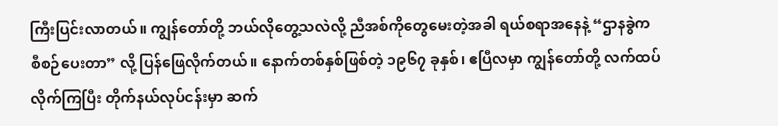ကြီးပြင်းလာတယ်။ ကျွန်တော်တို့ ဘယ်လိုတွေ့သလဲလို့ ညီအစ်ကိုတွေမေးတဲ့အခါ ရယ်စရာအနေနဲ့ “ဌာနခွဲက စီစဉ်ပေးတာ” လို့ ပြန်ဖြေလိုက်တယ်။ နောက်တစ်နှစ်ဖြစ်တဲ့ ၁၉၆၇ ခုနှစ်၊ ဧပြီလမှာ ကျွန်တော်တို့ လက်ထပ်လိုက်ကြပြီး တိုက်နယ်လုပ်ငန်းမှာ ဆက်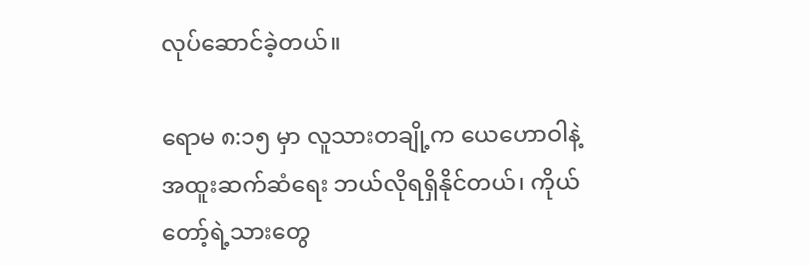လုပ်ဆောင်ခဲ့တယ်။

ရောမ ၈:၁၅ မှာ လူသားတချို့က ယေဟောဝါနဲ့ အထူးဆက်ဆံရေး ဘယ်လိုရရှိနိုင်တယ်၊ ကိုယ်တော့်ရဲ့သားတွေ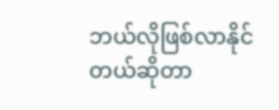ဘယ်လိုဖြစ်လာနိုင်တယ်ဆိုတာ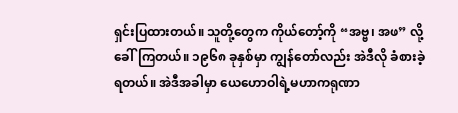ရှင်းပြထားတယ်။ သူတို့တွေက ကိုယ်တော့်ကို “အဗ္ဗ၊ အဖ” လို့ ခေါ်ကြတယ်။ ၁၉၆၈ ခုနှစ်မှာ ကျွန်တော်လည်း အဲဒီလို ခံစားခဲ့ရတယ်။ အဲဒီအခါမှာ ယေဟောဝါရဲ့မဟာကရုဏာ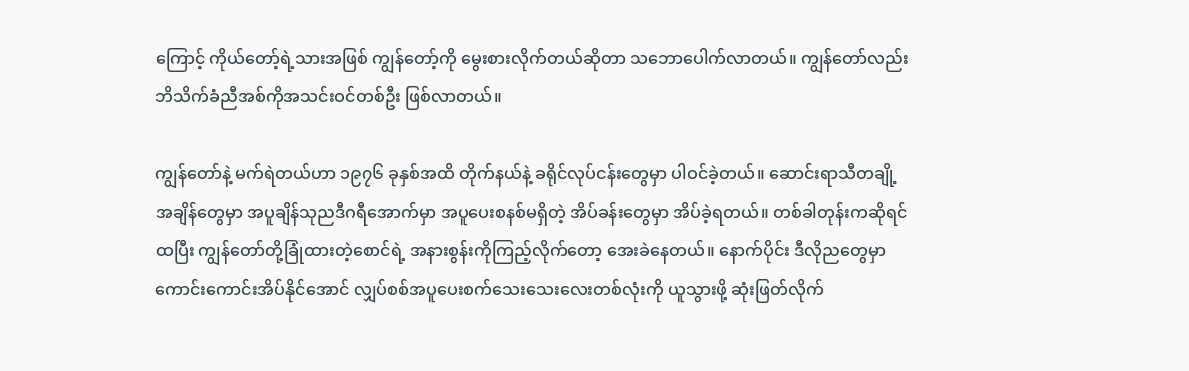ကြောင့် ကိုယ်တော့်ရဲ့သားအဖြစ် ကျွန်တော့်ကို မွေးစားလိုက်တယ်ဆိုတာ သဘောပေါက်လာတယ်။ ကျွန်တော်လည်း ဘိသိက်ခံညီအစ်ကိုအသင်းဝင်တစ်ဦး ဖြစ်လာတယ်။

ကျွန်တော်နဲ့ မက်ရဲတယ်ဟာ ၁၉၇၆ ခုနှစ်အထိ တိုက်နယ်နဲ့ ခရိုင်လုပ်ငန်းတွေမှာ ပါဝင်ခဲ့တယ်။ ဆောင်းရာသီတချို့အချိန်တွေမှာ အပူချိန်သုညဒီဂရီအောက်မှာ အပူပေးစနစ်မရှိတဲ့ အိပ်ခန်းတွေမှာ အိပ်ခဲ့ရတယ်။ တစ်ခါတုန်းကဆိုရင် ထပြီး ကျွန်တော်တို့ခြုံထားတဲ့စောင်ရဲ့ အနားစွန်းကိုကြည့်လိုက်တော့ အေးခဲနေတယ်။ နောက်ပိုင်း ဒီလိုညတွေမှာ ကောင်းကောင်းအိပ်နိုင်အောင် လျှပ်စစ်အပူပေးစက်သေးသေးလေးတစ်လုံးကို ယူသွားဖို့ ဆုံးဖြတ်လိုက်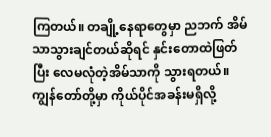ကြတယ်။ တချို့နေရာတွေမှာ ညဘက် အိမ်သာသွားချင်တယ်ဆိုရင် နှင်းတောထဲဖြတ်ပြီး လေမလုံတဲ့အိမ်သာကို သွားရတယ်။ ကျွန်တော်တို့မှာ ကိုယ်ပိုင်အခန်းမရှိလို့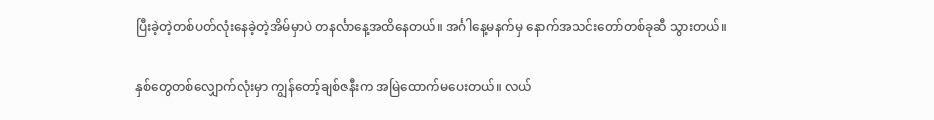ပြီးခဲ့တဲ့တစ်ပတ်လုံးနေခဲ့တဲ့အိမ်မှာပဲ တနင်္လာနေ့အထိနေတယ်။ အင်္ဂါနေ့မနက်မှ နောက်အသင်းတော်တစ်ခုဆီ သွားတယ်။

နှစ်တွေတစ်လျှောက်လုံးမှာ ကျွန်တော့်ချစ်ဇနီးက အမြဲထောက်မပေးတယ်။ လယ်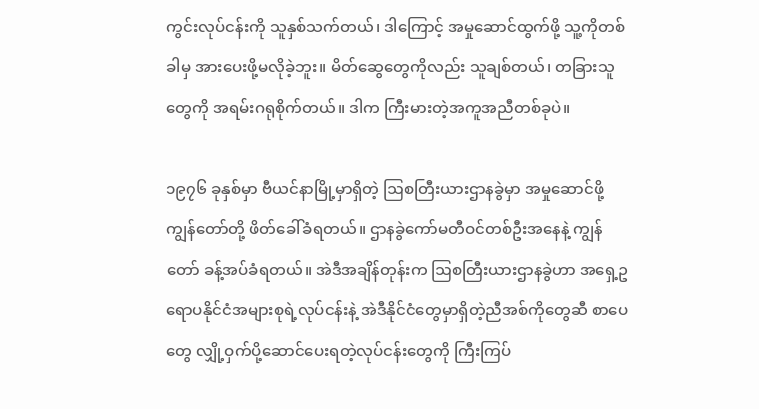ကွင်းလုပ်ငန်းကို သူနှစ်သက်တယ်၊ ဒါကြောင့် အမှုဆောင်ထွက်ဖို့ သူ့ကိုတစ်ခါမှ အားပေးဖို့မလိုခဲ့ဘူး။ မိတ်ဆွေတွေကိုလည်း သူချစ်တယ်၊ တခြားသူတွေကို အရမ်းဂရုစိုက်တယ်။ ဒါက ကြီးမားတဲ့အကူအညီတစ်ခုပဲ။

၁၉၇၆ ခုနှစ်မှာ ဗီယင်နာမြို့မှာရှိတဲ့ ဩစတြီးယားဌာနခွဲမှာ အမှုဆောင်ဖို့ ကျွန်တော်တို့ ဖိတ်ခေါ်ခံရတယ်။ ဌာနခွဲကော်မတီဝင်တစ်ဦးအနေနဲ့ ကျွန်တော် ခန့်အပ်ခံရတယ်။ အဲဒီအချိန်တုန်းက ဩစတြီးယားဌာနခွဲဟာ အရှေ့ဥရောပနိုင်ငံအများစုရဲ့လုပ်ငန်းနဲ့ အဲဒီနိုင်ငံတွေမှာရှိတဲ့ညီအစ်ကိုတွေဆီ စာပေတွေ လျှို့ဝှက်ပို့ဆောင်ပေးရတဲ့လုပ်ငန်းတွေကို ကြီးကြပ်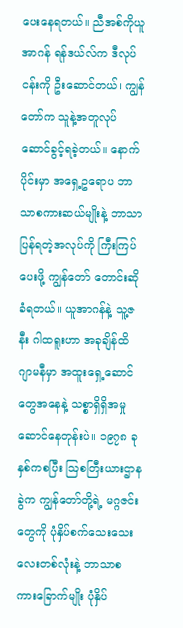ပေးနေရတယ်။ ညီအစ်ကိုယူအာဂန် ရန်ဒယ်လ်က ဒီလုပ်ငန်းကို ဦးဆောင်တယ်၊ ကျွန်တော်က သူနဲ့အတူလုပ်ဆောင်ခွင့်ရခဲ့တယ်။ နောက်ပိုင်းမှာ အရှေ့ဥရောပ ဘာသာစကားဆယ်မျိုးနဲ့ ဘာသာပြန်ရတဲ့အလုပ်ကို ကြီးကြပ်ပေးဖို့ ကျွန်တော် တောင်းဆိုခံရတယ်။ ယူအာဂန်နဲ့ သူ့ဇနီး ဂါထရူးဟာ အခုချိန်ထိ ဂျာမနီမှာ အထူးရှေ့ဆောင်တွေအနေနဲ့ သစ္စာရှိရှိအမှုဆောင်နေတုန်းပဲ။ ၁၉၇၈ ခုနှစ်ကစပြီး ဩစတြီးယားဌာနခွဲက ကျွန်တော်တို့ရဲ့ မဂ္ဂဇင်းတွေကို ပုံနှိပ်စက်သေးသေးလေးတစ်လုံးနဲ့ ဘာသာစကားခြောက်မျိုး ပုံနှိပ်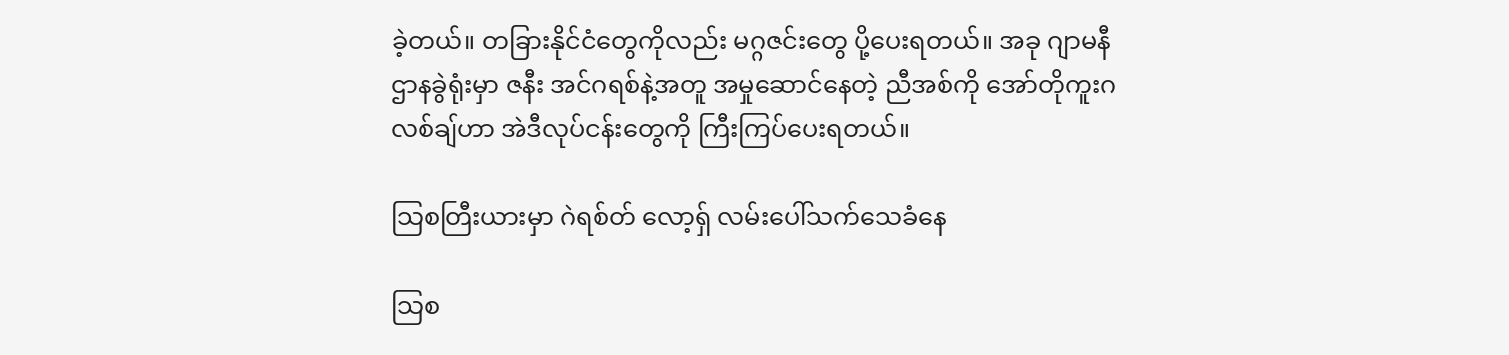ခဲ့တယ်။ တခြားနိုင်ငံတွေကိုလည်း မဂ္ဂဇင်းတွေ ပို့ပေးရတယ်။ အခု ဂျာမနီဌာနခွဲရုံးမှာ ဇနီး အင်ဂရစ်နဲ့အတူ အမှုဆောင်နေတဲ့ ညီအစ်ကို အော်တိုကူးဂလစ်ချ်ဟာ အဲဒီလုပ်ငန်းတွေကို ကြီးကြပ်ပေးရတယ်။

သြစတြီးယားမှာ ဂဲရစ်တ် လော့ရှ် လမ်းပေါ်သက်သေခံနေ

သြစ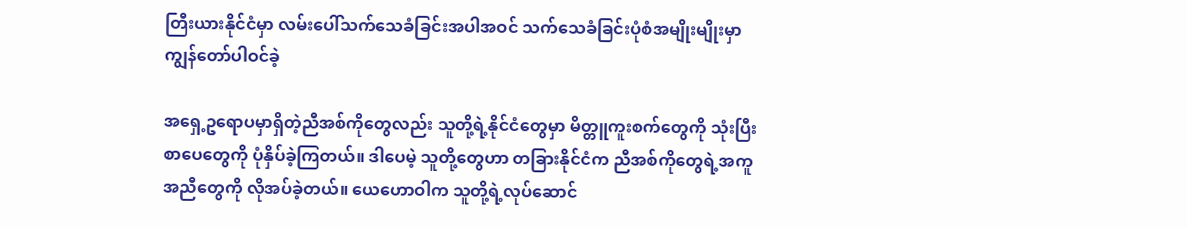တြီးယားနိုင်ငံမှာ လမ်းပေါ်သက်သေခံခြင်းအပါအဝင် သက်သေခံခြင်းပုံစံအမျိုးမျိုးမှာ ကျွန်တော်ပါဝင်ခဲ့

အရှေ့ဥရောပမှာရှိတဲ့ညီအစ်ကိုတွေလည်း သူတို့ရဲ့နိုင်ငံတွေမှာ မိတ္တူကူးစက်တွေကို သုံးပြီး စာပေတွေကို ပုံနှိပ်ခဲ့ကြတယ်။ ဒါပေမဲ့ သူတို့တွေဟာ တခြားနိုင်ငံက ညီအစ်ကိုတွေရဲ့အကူအညီတွေကို လိုအပ်ခဲ့တယ်။ ယေဟောဝါက သူတို့ရဲ့လုပ်ဆောင်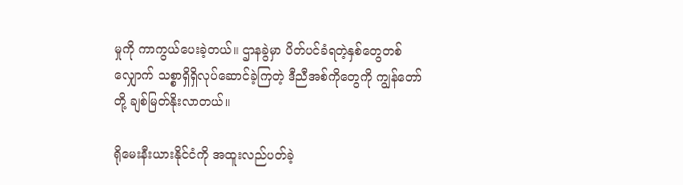မှုကို ကာကွယ်ပေးခဲ့တယ်။ ဌာနခွဲမှာ ပိတ်ပင်ခံရတဲ့နှစ်တွေတစ်လျှောက် သစ္စာရှိရှိလုပ်ဆောင်ခဲ့ကြတဲ့ ဒီညီအစ်ကိုတွေကို ကျွန်တော်တို့ ချစ်မြတ်နိုးလာတယ်။

ရိုမေးနီးယားနိုင်ငံကို အထူးလည်ပတ်ခဲ့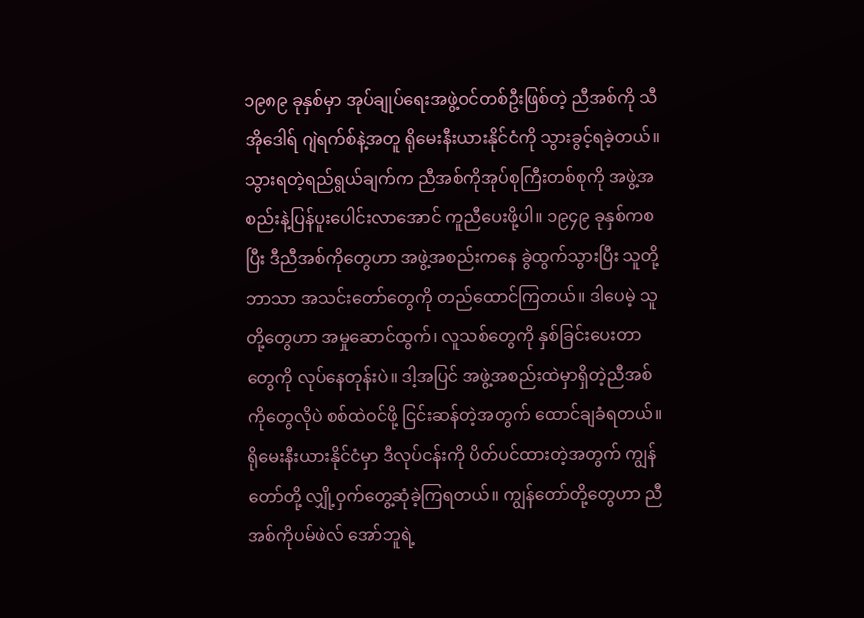၁၉၈၉ ခုနှစ်မှာ အုပ်ချုပ်ရေးအဖွဲ့ဝင်တစ်ဦးဖြစ်တဲ့ ညီအစ်ကို သီအိုဒေါရ် ဂျဲရက်စ်နဲ့အတူ ရိုမေးနီးယားနိုင်ငံကို သွားခွင့်ရခဲ့တယ်။ သွားရတဲ့ရည်ရွယ်ချက်က ညီအစ်ကိုအုပ်စုကြီးတစ်စုကို အဖွဲ့အစည်းနဲ့ပြန်ပူးပေါင်းလာအောင် ကူညီပေးဖို့ပါ။ ၁၉၄၉ ခုနှစ်ကစပြီး ဒီညီအစ်ကိုတွေဟာ အဖွဲ့အစည်းကနေ ခွဲထွက်သွားပြီး သူတို့ဘာသာ အသင်းတော်တွေကို တည်ထောင်ကြတယ်။ ဒါပေမဲ့ သူတို့တွေဟာ အမှုဆောင်ထွက်၊ လူသစ်တွေကို နှစ်ခြင်းပေးတာတွေကို လုပ်နေတုန်းပဲ။ ဒါ့အပြင် အဖွဲ့အစည်းထဲမှာရှိတဲ့ညီအစ်ကိုတွေလိုပဲ စစ်ထဲဝင်ဖို့ ငြင်းဆန်တဲ့အတွက် ထောင်ချခံရတယ်။ ရိုမေးနီးယားနိုင်ငံမှာ ဒီလုပ်ငန်းကို ပိတ်ပင်ထားတဲ့အတွက် ကျွန်တော်တို့ လျှို့ဝှက်တွေ့ဆုံခဲ့ကြရတယ်။ ကျွန်တော်တို့တွေဟာ ညီအစ်ကိုပမ်ဖဲလ် အော်ဘူရဲ့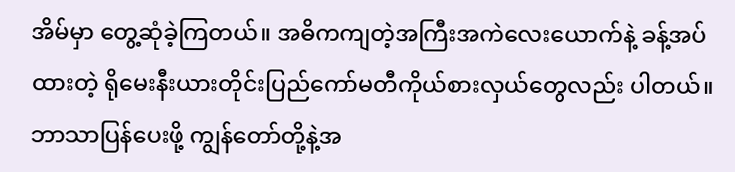အိမ်မှာ တွေ့ဆုံခဲ့ကြတယ်။ အဓိကကျတဲ့အကြီးအကဲလေးယောက်နဲ့ ခန့်အပ်ထားတဲ့ ရိုမေးနီးယားတိုင်းပြည်ကော်မတီကိုယ်စားလှယ်တွေလည်း ပါတယ်။ ဘာသာပြန်ပေးဖို့ ကျွန်တော်တို့နဲ့အ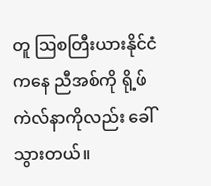တူ ဩစတြီးယားနိုင်ငံကနေ ညီအစ်ကို ရို့ဖ်ကဲလ်နာကိုလည်း ခေါ်သွားတယ်။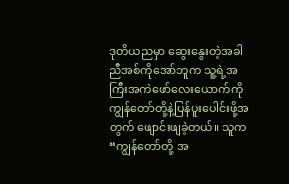ဒုတိယညမှာ ဆွေးနွေးတဲ့အခါ ညီအစ်ကိုအော်ဘူက သူ့ရဲ့အကြီးအကဲဖော်လေးယောက်ကို ကျွန်တော်တို့နဲ့ပြန်ပူးပေါင်းဖို့အတွက် ဖျောင်းဖျခဲ့တယ်။ သူက “ကျွန်တော်တို့ အ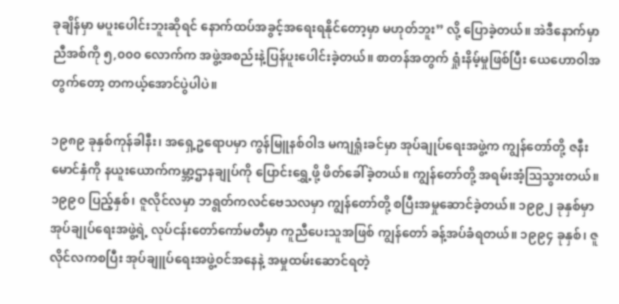ခုချိန်မှာ မပူးပေါင်းဘူးဆိုရင် နောက်ထပ်အခွင့်အရေးရနိုင်တော့မှာ မဟုတ်ဘူး” လို့ ပြောခဲ့တယ်။ အဲဒီနောက်မှာ ညီအစ်ကို ၅,၀၀၀ လောက်က အဖွဲ့အစည်းနဲ့ပြန်ပူးပေါင်းခဲ့တယ်။ စာတန်အတွက် ရှုံးနိမ့်မှုဖြစ်ပြီး ယေဟောဝါအတွက်တော့ တကယ့်အောင်ပွဲပါပဲ။

၁၉၈၉ ခုနှစ်ကုန်ခါနီး၊ အရှေ့ဥရောပမှာ ကွန်မြူနစ်ဝါဒ မကျရှုံးခင်မှာ အုပ်ချုပ်ရေးအဖွဲ့က ကျွန်တော်တို့ ဇနီးမောင်နှံကို နယူးယောက်ကမ္ဘာ့ဌာနချုပ်ကို ပြောင်းရွှေ့ဖို့ ဖိတ်ခေါ်ခဲ့တယ်။ ကျွန်တော်တို့ အရမ်းအံ့သြသွားတယ်။ ၁၉၉၀ ပြည့်နှစ်၊ ဇူလိုင်လမှာ ဘရွတ်ကလင်ဗေသလမှာ ကျွန်တော်တို့ စပြီးအမှုဆောင်ခဲ့တယ်။ ၁၉၉၂ ခုနှစ်မှာ အုပ်ချုပ်ရေးအဖွဲ့ရဲ့ လုပ်ငန်းတော်ကော်မတီမှာ ကူညီပေးသူအဖြစ် ကျွန်တော် ခန့်အပ်ခံရတယ်။ ၁၉၉၄ ခုနှစ်၊ ဇူလိုင်လကစပြီး အုပ်ချူပ်ရေးအဖွဲ့၀င်အနေနဲ့ အမှုထမ်းဆောင်ရတဲ့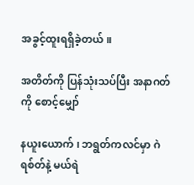အခွင့်ထူးရရှိခဲ့တယ်။

အတိတ်ကို ပြန်သုံးသပ်ပြီး အနာဂတ်ကို စောင့်မျှော်

နယူးယောက်၊ ဘရွတ်ကလင်မှာ ဂဲရစ်တ်နဲ့ မယ်ရဲ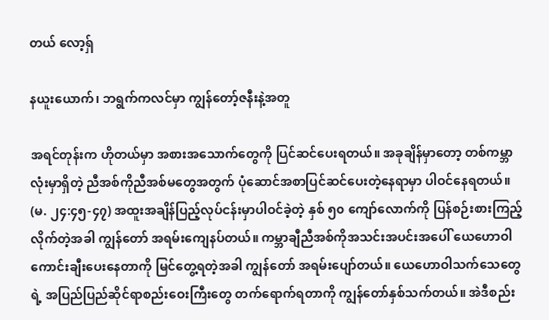တယ် လော့ရှ်

နယူးယောက်၊ ဘရွက်ကလင်မှာ ကျွန်တော့်ဇနီးနဲ့အတူ

အရင်တုန်းက ဟိုတယ်မှာ အစားအသောက်တွေကို ပြင်ဆင်ပေးရတယ်။ အခုချိန်မှာတော့ တစ်ကမ္ဘာလုံးမှာရှိတဲ့ ညီအစ်ကိုညီအစ်မတွေအတွက် ပုံဆောင်အစာပြင်ဆင်ပေးတဲ့နေရာမှာ ပါဝင်နေရတယ်။ (မ. ၂၄:၄၅-၄၇) အထူးအချိန်ပြည့်လုပ်ငန်းမှာပါဝင်ခဲ့တဲ့ နှစ် ၅၀ ကျော်လောက်ကို ပြန်စဉ်းစားကြည့်လိုက်တဲ့အခါ ကျွန်တော် အရမ်းကျေနပ်တယ်။ ကမ္ဘာချီညီအစ်ကိုအသင်းအပင်းအပေါ် ယေဟောဝါ ကောင်းချီးပေးနေတာကို မြင်တွေ့ရတဲ့အခါ ကျွန်တော် အရမ်းပျော်တယ်။ ယေဟောဝါသက်သေတွေရဲ့ အပြည်ပြည်ဆိုင်ရာစည်းဝေးကြီးတွေ တက်ရောက်ရတာကို ကျွန်တော်နှစ်သက်တယ်။ အဲဒီစည်း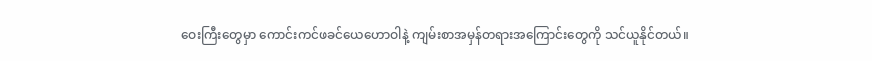ဝေးကြီးတွေမှာ ကောင်းကင်ဖခင်ယေဟောဝါနဲ့ ကျမ်းစာအမှန်တရားအကြောင်းတွေကို သင်ယူနိုင်တယ်။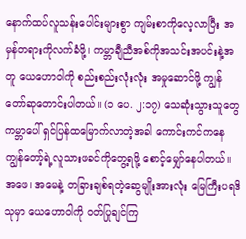နောက်ထပ်လူသန်းပေါင်းများစွာ ကျမ်းစာကိုလေ့လာပြီး အမှန်တရားကိုလက်ခံဖို့၊ ကမ္ဘာချီညီအစ်ကိုအသင်းအပင်းနဲ့အတူ ယေဟောဝါကို စည်းစည်းလုံးလုံး အမှုဆောင်ဖို့ ကျွန်တော်ဆုတောင်းပါတယ်။ (၁ ပေ. ၂:၁၇) သေဆုံးသွားသူတွေ ကမ္ဘာပေါ် ရှင်ပြန်ထမြောက်လာတဲ့အခါ ကောင်းကင်ကနေ ကျွန်တော့်ရဲ့လူသားဖခင်ကိုတွေ့ရဖို့ စောင့်မျှော်နေပါတယ်။ အဖေ၊ အမေနဲ့ တခြားချစ်ရတဲ့ဆွေမျိုးအားလုံး မြေကြီးပရဒိသုမှာ ယေဟောဝါကို ဝတ်ပြုချင်ကြ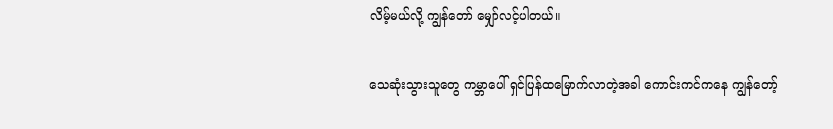လိမ့်မယ်လို့ ကျွန်တော် မျှော်လင့်ပါတယ်။

သေဆုံးသွားသူတွေ ကမ္ဘာပေါ် ရှင်ပြန်ထမြောက်လာတဲ့အခါ ကောင်းကင်ကနေ ကျွန်တော့်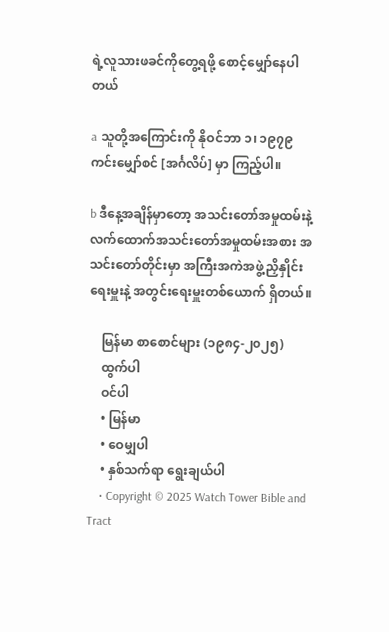ရဲ့လူသားဖခင်ကိုတွေ့ရဖို့ စောင့်မျှော်နေပါတယ်

a သူတို့အကြောင်းကို နိုဝင်ဘာ ၁၊ ၁၉၇၉ ကင်းမျှော်စင် [အင်္ဂလိပ်] မှာ ကြည့်ပါ။

b ဒီနေ့အချိန်မှာတော့ အသင်းတော်အမှုထမ်းနဲ့ လက်ထောက်အသင်းတော်အမှုထမ်းအစား အသင်းတော်တိုင်းမှာ အကြီးအကဲအဖွဲ့ညှိနှိုင်းရေးမှူးနဲ့ အတွင်းရေးမှူးတစ်ယောက် ရှိတယ်။

    မြန်မာ စာစောင်များ (၁၉၈၄-၂၀၂၅)
    ထွက်ပါ
    ဝင်ပါ
    • မြန်မာ
    • ဝေမျှပါ
    • နှစ်သက်ရာ ရွေးချယ်ပါ
    • Copyright © 2025 Watch Tower Bible and Tract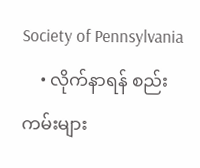Society of Pennsylvania
    • လိုက်နာရန် စည်းကမ်းများ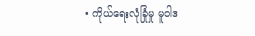• ကိုယ်ရေးလုံခြုံမှု မူဝါဒ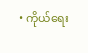• ကိုယ်ရေး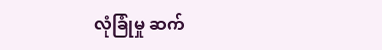လုံခြုံမှု ဆက်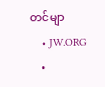တင်မျာ
    • JW.ORG
    •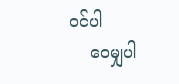ဝင်ပါ
    ဝေမျှပါ